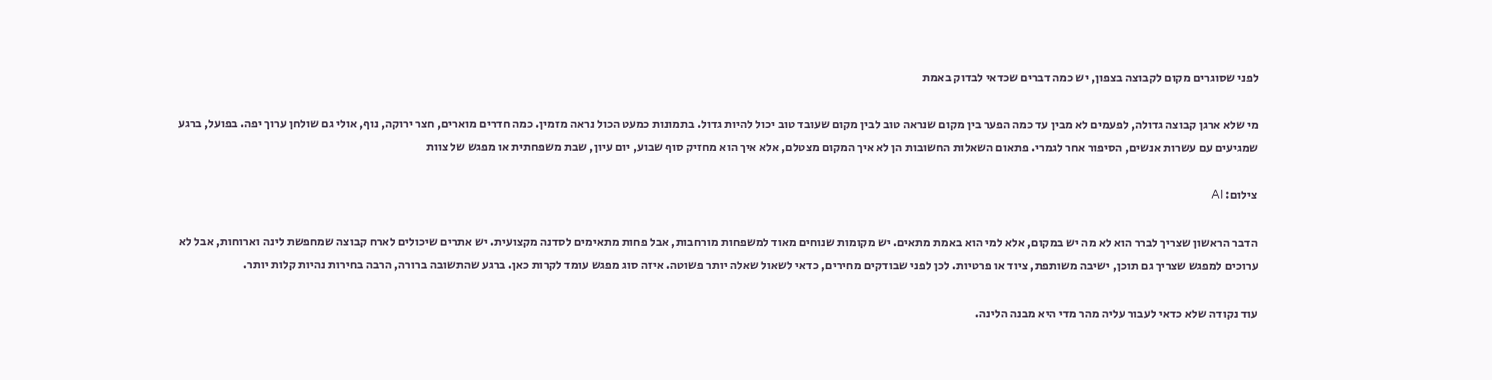לפני שסוגרים מקום לקבוצה בצפון, יש כמה דברים שכדאי לבדוק באמת

מי שלא ארגן קבוצה גדולה, לפעמים לא מבין עד כמה הפער בין מקום שנראה טוב לבין מקום שעובד טוב יכול להיות גדול. בתמונות כמעט הכול נראה מזמין. כמה חדרים מוארים, חצר ירוקה, נוף, אולי גם שולחן ערוך יפה. בפועל, ברגע שמגיעים עם עשרות אנשים, הסיפור אחר לגמרי. פתאום השאלות החשובות הן לא איך המקום מצטלם, אלא איך הוא מחזיק סוף שבוע, יום עיון, שבת משפחתית או מפגש של צוות

צילום: AI

הדבר הראשון שצריך לברר הוא לא מה יש במקום, אלא למי הוא באמת מתאים. יש מקומות שנוחים מאוד למשפחות מורחבות, אבל פחות מתאימים לסדנה מקצועית. יש אתרים שיכולים לארח קבוצה שמחפשת לינה וארוחות, אבל לא ערוכים למפגש שצריך גם תוכן, ישיבה משותפת, ציוד או פרטיות. לכן לפני שבודקים מחירים, כדאי לשאול שאלה יותר פשוטה. איזה סוג מפגש עומד לקרות כאן. ברגע שהתשובה ברורה, הרבה בחירות נהיות קלות יותר.

עוד נקודה שלא כדאי לעבור עליה מהר מדי היא מבנה הלינה.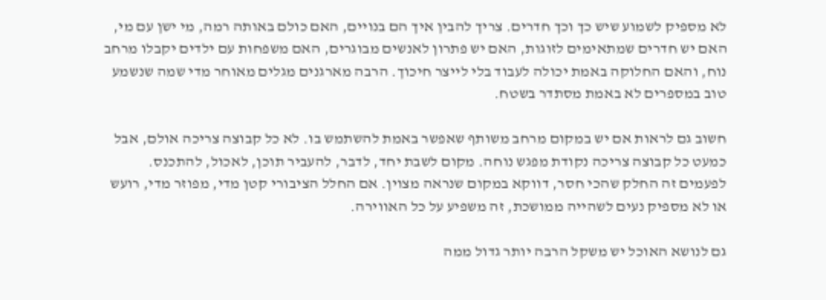לא מספיק לשמוע שיש כך וכך חדרים. צריך להבין איך הם בנויים, האם כולם באותה רמה, מי ישן עם מי, האם יש חדרים שמתאימים לזוגות, האם יש פתרון לאנשים מבוגרים, האם משפחות עם ילדים יקבלו מרחב נוח, והאם החלוקה באמת יכולה לעבוד בלי לייצר חיכוך. הרבה מארגנים מגלים מאוחר מדי שמה שנשמע טוב במספרים לא באמת מסתדר בשטח.

חשוב גם לראות אם יש במקום מרחב משותף שאפשר באמת להשתמש בו. לא כל קבוצה צריכה אולם, אבל כמעט כל קבוצה צריכה נקודת מפגש נוחה. מקום לשבת יחד, לדבר, להעביר תוכן, לאכול, להתכנס. לפעמים זה החלק שהכי חסר, דווקא במקום שנראה מצוין. אם החלל הציבורי קטן מדי, מפוזר מדי, רועש או לא מספיק נעים לשהייה ממושכת, זה משפיע על כל האווירה.

גם לנושא האוכל יש משקל הרבה יותר גדול ממה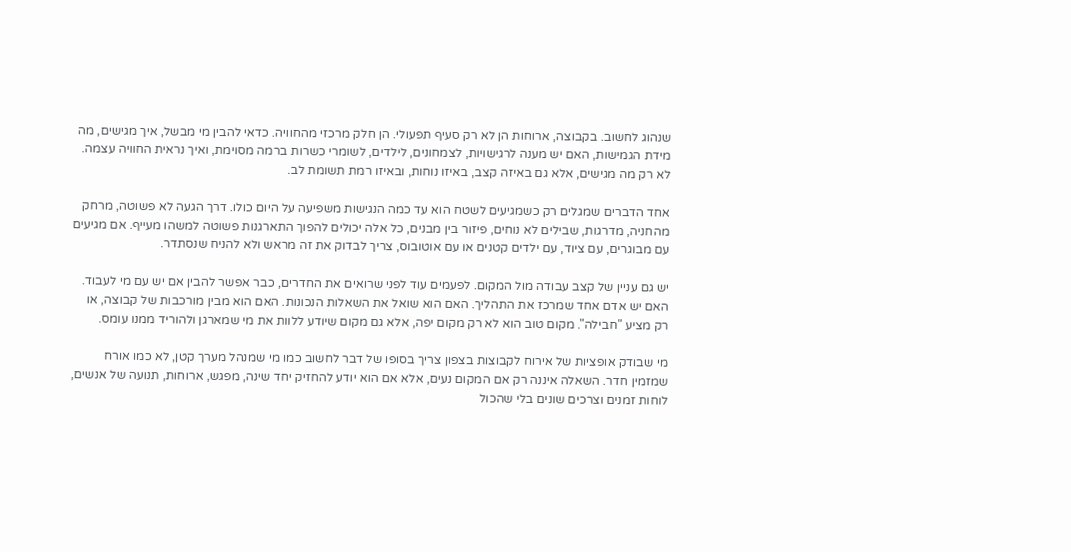שנהוג לחשוב. בקבוצה, ארוחות הן לא רק סעיף תפעולי. הן חלק מרכזי מהחוויה. כדאי להבין מי מבשל, איך מגישים, מה מידת הגמישות, האם יש מענה לרגישויות, לצמחונים, לילדים, לשומרי כשרות ברמה מסוימת, ואיך נראית החוויה עצמה. לא רק מה מגישים, אלא גם באיזה קצב, באיזו נוחות, ובאיזו רמת תשומת לב.

אחד הדברים שמגלים רק כשמגיעים לשטח הוא עד כמה הנגישות משפיעה על היום כולו. דרך הגעה לא פשוטה, מרחק מהחניה, מדרגות, שבילים לא נוחים, פיזור בין מבנים, כל אלה יכולים להפוך התארגנות פשוטה למשהו מעייף. אם מגיעים עם מבוגרים, עם ציוד, עם ילדים קטנים או עם אוטובוס, צריך לבדוק את זה מראש ולא להניח שנסתדר.

יש גם עניין של קצב עבודה מול המקום. לפעמים עוד לפני שרואים את החדרים, כבר אפשר להבין אם יש עם מי לעבוד. האם יש אדם אחד שמרכז את התהליך. האם הוא שואל את השאלות הנכונות. האם הוא מבין מורכבות של קבוצה, או רק מציע "חבילה". מקום טוב הוא לא רק מקום יפה, אלא גם מקום שיודע ללוות את מי שמארגן ולהוריד ממנו עומס.

מי שבודק אופציות של אירוח לקבוצות בצפון צריך בסופו של דבר לחשוב כמו מי שמנהל מערך קטן, לא כמו אורח שמזמין חדר. השאלה איננה רק אם המקום נעים, אלא אם הוא יודע להחזיק יחד שינה, מפגש, ארוחות, תנועה של אנשים, לוחות זמנים וצרכים שונים בלי שהכול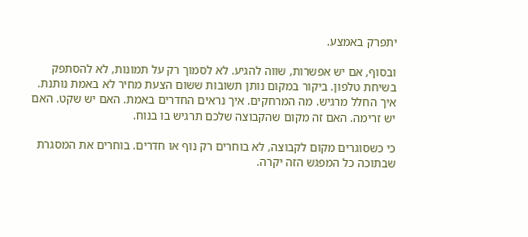יתפרק באמצע.

ובסוף, אם יש אפשרות, שווה להגיע. לא לסמוך רק על תמונות, לא להסתפק בשיחת טלפון. ביקור במקום נותן תשובות ששום הצעת מחיר לא באמת נותנת. איך החלל מרגיש. מה המרחקים. איך נראים החדרים באמת. האם יש שקט. האם יש זרימה. האם זה מקום שהקבוצה שלכם תרגיש בו בנוח.

כי כשסוגרים מקום לקבוצה, לא בוחרים רק נוף או חדרים. בוחרים את המסגרת שבתוכה כל המפגש הזה יקרה.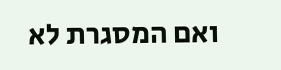ואם המסגרת לא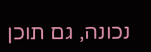נכונה, גם תוכן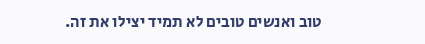טוב ואנשים טובים לא תמיד יצילו את זה.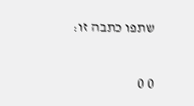שתפו כתבה זו:

0 0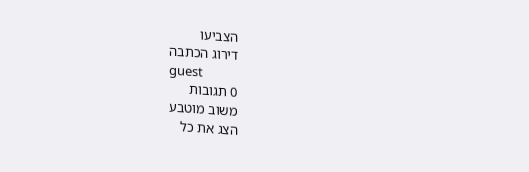הצביעו
דירוג הכתבה
guest
0 תגובות
משוב מוטבע
הצג את כל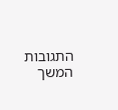התגובות
המשך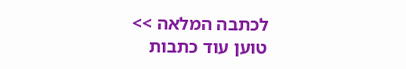לכתבה המלאה >>
טוען עוד כתבות